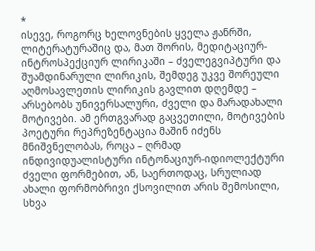*
ისევე, როგორც ხელოვნების ყველა ჟანრში, ლიტერატურაშიც და, მათ შორის, მედიტაციურ-ინტროსპექციურ ლირიკაში – ძველეგვიპტური და შუამდინარული ლირიკის, შემდეგ უკვე შორეული აღმოსავლეთის ლირიკის გავლით დღემდე – არსებობს უნივერსალური, ძველი და მარადახალი მოტივები. ამ ერთგვარად გაცვეთილი, მოტივების პოეტური რეპრეზენტაცია მაშინ იძენს მნიშვნელობას, როცა – ღრმად ინდივიდუალისტური ინტონაციურ-იდიოლექტური ძველი ფორმებით, ან, საერთოდაც, სრულიად ახალი ფორმობრივი ქსოვილით არის შემოსილი, სხვა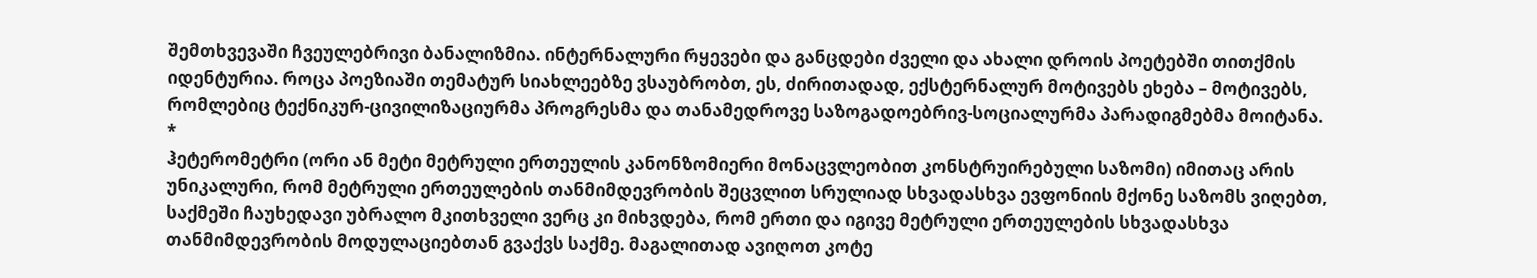შემთხვევაში ჩვეულებრივი ბანალიზმია. ინტერნალური რყევები და განცდები ძველი და ახალი დროის პოეტებში თითქმის იდენტურია. როცა პოეზიაში თემატურ სიახლეებზე ვსაუბრობთ, ეს, ძირითადად, ექსტერნალურ მოტივებს ეხება – მოტივებს, რომლებიც ტექნიკურ-ცივილიზაციურმა პროგრესმა და თანამედროვე საზოგადოებრივ-სოციალურმა პარადიგმებმა მოიტანა.
*
ჰეტერომეტრი (ორი ან მეტი მეტრული ერთეულის კანონზომიერი მონაცვლეობით კონსტრუირებული საზომი) იმითაც არის უნიკალური, რომ მეტრული ერთეულების თანმიმდევრობის შეცვლით სრულიად სხვადასხვა ევფონიის მქონე საზომს ვიღებთ, საქმეში ჩაუხედავი უბრალო მკითხველი ვერც კი მიხვდება, რომ ერთი და იგივე მეტრული ერთეულების სხვადასხვა თანმიმდევრობის მოდულაციებთან გვაქვს საქმე. მაგალითად ავიღოთ კოტე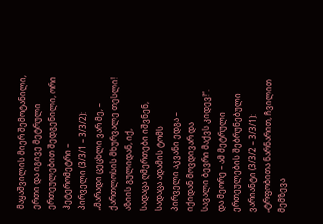მაყაშვილის მიერ შემოტანილი, ერთი და იგივე მეტრული ერთეულებით შედგენილი, ორი ჰეტერომეტრი –
პირველი (3/3/1 – 3/3/2):
„მარადი ცეცხლი ვარ მე, –
ქართლოსის მხურვალე თესლი!
აზიის გულიდან, იქ,
სადაცა ღმერთები იშვნენ,
სადაცა ადამის ტომს
პირველი აკვანი ედგა –
იქიდან მოვდივარ და
სავალი ბევრი მაქვს კიდევ!“.
და მეორე – ამ მეტრული ერთეულების შებრუნებული ვარიანტი (3/3/2 – 3/3/1):
„ტრფობითა ნარნარით, ჩვილით
მემზევა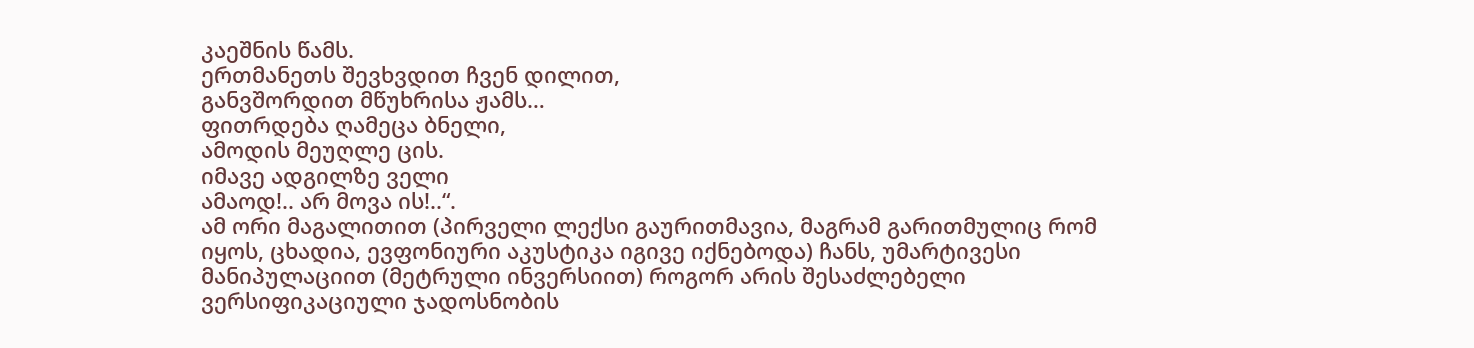კაეშნის წამს.
ერთმანეთს შევხვდით ჩვენ დილით,
განვშორდით მწუხრისა ჟამს…
ფითრდება ღამეცა ბნელი,
ამოდის მეუღლე ცის.
იმავე ადგილზე ველი
ამაოდ!.. არ მოვა ის!..“.
ამ ორი მაგალითით (პირველი ლექსი გაურითმავია, მაგრამ გარითმულიც რომ იყოს, ცხადია, ევფონიური აკუსტიკა იგივე იქნებოდა) ჩანს, უმარტივესი მანიპულაციით (მეტრული ინვერსიით) როგორ არის შესაძლებელი ვერსიფიკაციული ჯადოსნობის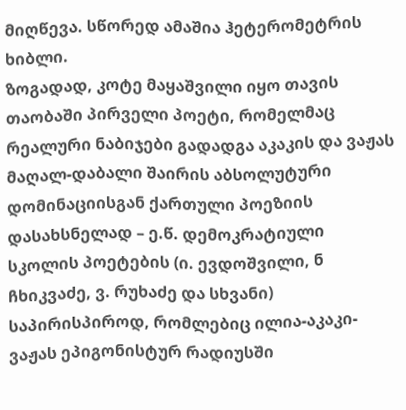მიღწევა. სწორედ ამაშია ჰეტერომეტრის ხიბლი.
ზოგადად, კოტე მაყაშვილი იყო თავის თაობაში პირველი პოეტი, რომელმაც რეალური ნაბიჯები გადადგა აკაკის და ვაჟას მაღალ-დაბალი შაირის აბსოლუტური დომინაციისგან ქართული პოეზიის დასახსნელად – ე.წ. დემოკრატიული სკოლის პოეტების (ი. ევდოშვილი, ნ ჩხიკვაძე, ვ. რუხაძე და სხვანი) საპირისპიროდ, რომლებიც ილია-აკაკი-ვაჟას ეპიგონისტურ რადიუსში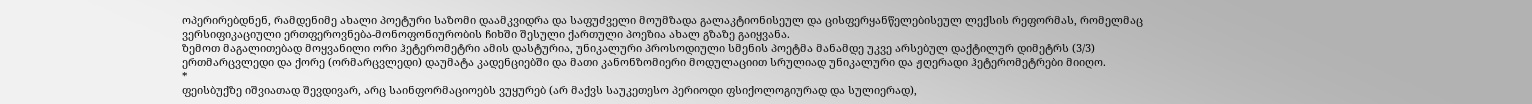ოპერირებდნენ, რამდენიმე ახალი პოეტური საზომი დაამკვიდრა და საფუძველი მოუმზადა გალაკტიონისეულ და ცისფერყანწელებისეულ ლექსის რეფორმას, რომელმაც ვერსიფიკაციული ერთფეროვნება-მონოფონიურობის ჩიხში შესული ქართული პოეზია ახალ გზაზე გაიყვანა.
ზემოთ მაგალითებად მოყვანილი ორი ჰეტერომეტრი ამის დასტურია, უნიკალური პროსოდიული სმენის პოეტმა მანამდე უკვე არსებულ დაქტილურ დიმეტრს (3/3) ერთმარცვლედი და ქორე (ორმარცვლედი) დაუმატა კადენციებში და მათი კანონზომიერი მოდულაციით სრულიად უნიკალური და ჟღერადი ჰეტერომეტრები მიიღო.
*
ფეისბუქზე იშვიათად შევდივარ, არც საინფორმაციოებს ვუყურებ (არ მაქვს საუკეთესო პერიოდი ფსიქოლოგიურად და სულიერად),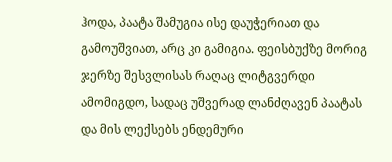ჰოდა, პაატა შამუგია ისე დაუჭერიათ და გამოუშვიათ, არც კი გამიგია. ფეისბუქზე მორიგ ჯერზე შესვლისას რაღაც ლიტგვერდი ამომიგდო, სადაც უშვერად ლანძღავენ პაატას და მის ლექსებს ენდემური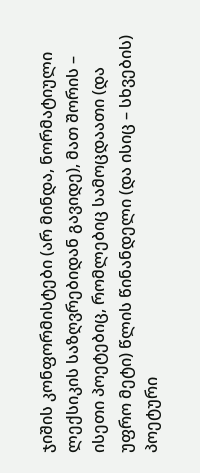ჯიშის კონფორმისტები (არ მინდა, ნორმატიული ლექსიკის საზღვრებიდან გავიდე), მათ შორის – ისეთი პოეტებიც, რომლებიც სამოცდაათი (და უფრო მეტი) წლის წინანდელი (და ისიც – სხვების) პოეტური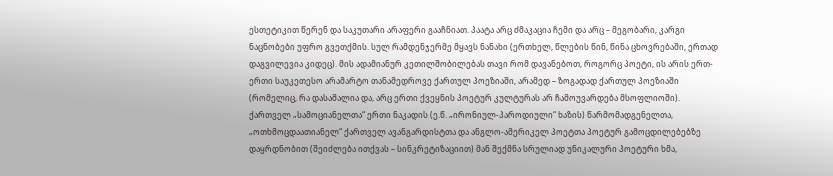ესთეტიკით წერენ და საკუთარი არაფერი გააჩნიათ. პაატა არც ძმაკაცია ჩემი და არც – მეგობარი, კარგი ნაცნობები უფრო გვეთქმის. სულ რამდენჯერმე მყავს ნანახი (ერთხელ, წლების წინ, წინა ცხოვრებაში, ერთად დაგვილევია კიდეც). მის ადამიანურ კეთილშობილებას თავი რომ დავანებოთ, როგორც პოეტი, ის არის ერთ-ერთი საუკეთესო არამარტო თანამედროვე ქართულ პოეზიაში, არამედ – ზოგადად ქართულ პოეზიაში (რომელიც, რა დასამალია და, არც ერთი ქვეყნის პოეტურ კულტურას არ ჩამოუვარდება მსოფლიოში). ქართველ „სამოციანელთა“ ერთი ნაკადის (ე.წ. „ირონიულ-პაროდიული“ ხაზის) წარმომადგენელთა, „ოთხმოცდაათიანელ“ ქართველ ავანგარდისტთა და ანგლო-ამერიკელ პოეტთა პოეტურ გამოცდილებებზე დაყრდნობით (შეიძლება ითქვას – სინკრეტიზაციით) მან შექმნა სრულიად უნიკალური პოეტური ხმა,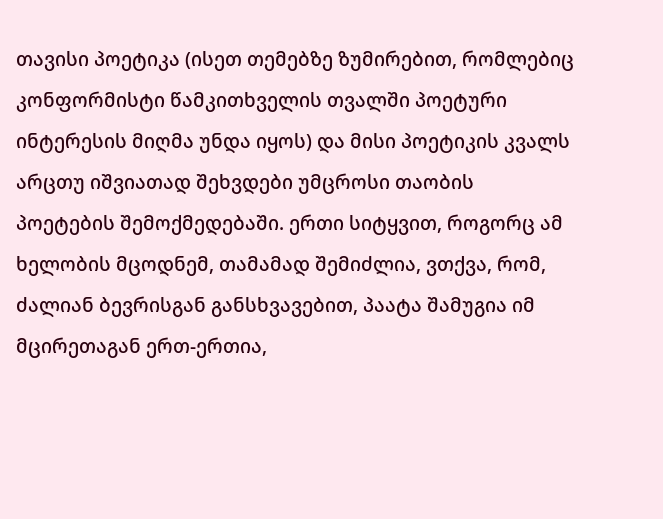თავისი პოეტიკა (ისეთ თემებზე ზუმირებით, რომლებიც კონფორმისტი წამკითხველის თვალში პოეტური ინტერესის მიღმა უნდა იყოს) და მისი პოეტიკის კვალს არცთუ იშვიათად შეხვდები უმცროსი თაობის პოეტების შემოქმედებაში. ერთი სიტყვით, როგორც ამ ხელობის მცოდნემ, თამამად შემიძლია, ვთქვა, რომ, ძალიან ბევრისგან განსხვავებით, პაატა შამუგია იმ მცირეთაგან ერთ-ერთია,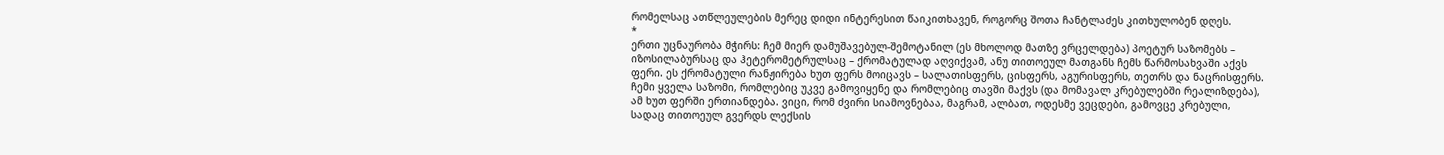რომელსაც ათწლეულების მერეც დიდი ინტერესით წაიკითხავენ, როგორც შოთა ჩანტლაძეს კითხულობენ დღეს.
*
ერთი უცნაურობა მჭირს: ჩემ მიერ დამუშავებულ-შემოტანილ (ეს მხოლოდ მათზე ვრცელდება) პოეტურ საზომებს – იზოსილაბურსაც და ჰეტერომეტრულსაც – ქრომატულად აღვიქვამ, ანუ თითოეულ მათგანს ჩემს წარმოსახვაში აქვს ფერი. ეს ქრომატული რანჟირება ხუთ ფერს მოიცავს – სალათისფერს, ცისფერს, აგურისფერს, თეთრს და ნაცრისფერს. ჩემი ყველა საზომი, რომლებიც უკვე გამოვიყენე და რომლებიც თავში მაქვს (და მომავალ კრებულებში რეალიზდება), ამ ხუთ ფერში ერთიანდება. ვიცი, რომ ძვირი სიამოვნებაა, მაგრამ, ალბათ, ოდესმე ვეცდები, გამოვცე კრებული, სადაც თითოეულ გვერდს ლექსის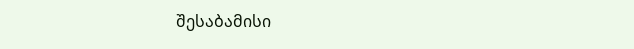შესაბამისი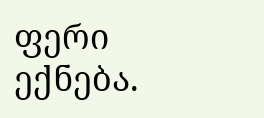ფერი ექნება.